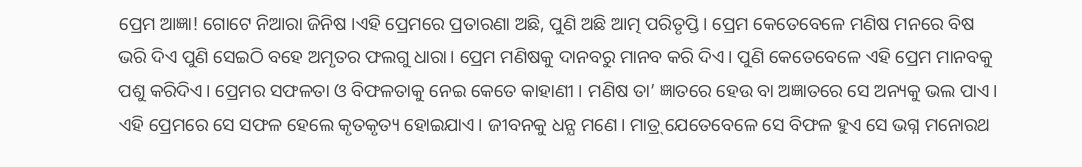ପ୍ରେମ ଆଜ୍ଞା! ଗୋଟେ ନିଆରା ଜିନିଷ ।ଏହି ପ୍ରେମରେ ପ୍ରତାରଣା ଅଛି, ପୁଣି ଅଛି ଆତ୍ମ ପରିତୃପ୍ତି। ପ୍ରେମ କେତେବେଳେ ମଣିଷ ମନରେ ବିଷ ଭରି ଦିଏ ପୁଣି ସେଇଠି ବହେ ଅମୃତର ଫଲଗୁ ଧାରା। ପ୍ରେମ ମଣିଷକୁ ଦାନବରୁ ମାନବ କରି ଦିଏ। ପୁଣି କେତେବେଳେ ଏହି ପ୍ରେମ ମାନବକୁ ପଶୁ କରିଦିଏ। ପ୍ରେମର ସଫଳତା ଓ ବିଫଳତାକୁ ନେଇ କେତେ କାହାଣୀ । ମଣିଷ ତା’ ଜ୍ଞାତରେ ହେଉ ବା ଅଜ୍ଞାତରେ ସେ ଅନ୍ୟକୁ ଭଲ ପାଏ। ଏହି ପ୍ରେମରେ ସେ ସଫଳ ହେଲେ କୃତକୃତ୍ୟ ହୋଇଯାଏ। ଜୀବନକୁ ଧନ୍ଯ ମଣେ। ମାତ୍ର୍ ଯେତେବେଳେ ସେ ବିଫଳ ହୁଏ ସେ ଭଗ୍ନ ମନୋରଥ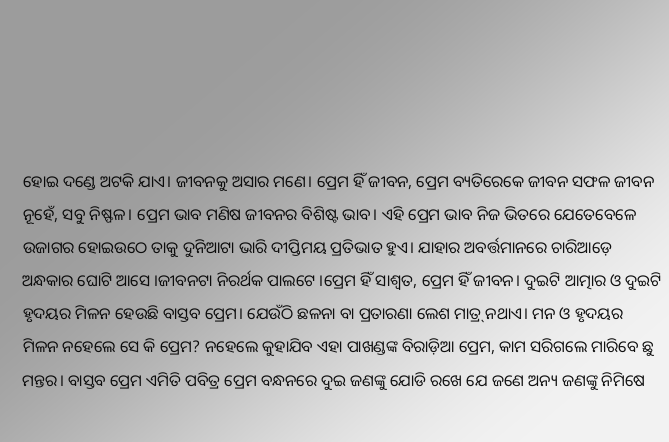ହୋଇ ଦଣ୍ଡେ ଅଟକି ଯାଏ। ଜୀବନକୁ ଅସାର ମଣେ। ପ୍ରେମ ହିଁ ଜୀବନ, ପ୍ରେମ ବ୍ୟତିରେକେ ଜୀବନ ସଫଳ ଜୀବନ ନୂହେଁ, ସବୁ ନିଷ୍ଫଳ। ପ୍ରେମ ଭାବ ମଣିଷ ଜୀବନର ବିଶିଷ୍ଟ ଭାବ। ଏହି ପ୍ରେମ ଭାବ ନିଜ ଭିତରେ ଯେତେବେଳେ ଉଜାଗର ହୋଇଉଠେ ତାକୁ ଦୁନିଆଟା ଭାରି ଦୀପ୍ତିମୟ ପ୍ରତିଭାତ ହୁଏ। ଯାହାର ଅବର୍ତ୍ତମାନରେ ଚାରିଆଡ଼େ ଅନ୍ଧକାର ଘୋଟି ଆସେ ।ଜୀବନଟା ନିରର୍ଥକ ପାଲଟେ ।ପ୍ରେମ ହିଁ ସାଶ୍ୱତ, ପ୍ରେମ ହିଁ ଜୀବନ। ଦୁଇଟି ଆତ୍ମାର ଓ ଦୁଇଟି ହୃଦୟର ମିଳନ ହେଉଛି ବାସ୍ତବ ପ୍ରେମ। ଯେଉଁଠି ଛଳନା ବା ପ୍ରତାରଣା ଲେଶ ମାତ୍ର୍ ନଥାଏ। ମନ ଓ ହୃଦୟର ମିଳନ ନହେଲେ ସେ କି ପ୍ରେମ? ନହେଲେ କୁହାଯିବ ଏହା ପାଖଣ୍ଡଙ୍କ ବିରାଡ଼ିଆ ପ୍ରେମ, କାମ ସରିଗଲେ ମାରିବେ ଛୁ ମନ୍ତର। ବାସ୍ତବ ପ୍ରେମ ଏମିତି ପବିତ୍ର ପ୍ରେମ ବନ୍ଧନରେ ଦୁଇ ଜଣଙ୍କୁ ଯୋଡି ରଖେ ଯେ ଜଣେ ଅନ୍ୟ ଜଣଙ୍କୁ ନିମିଷେ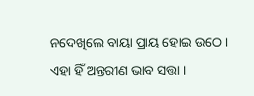ନଦେଖିଲେ ବାୟା ପ୍ରାୟ ହୋଇ ଉଠେ। ଏହା ହିଁ ଅନ୍ତରୀଣ ଭାବ ସତ୍ତା ।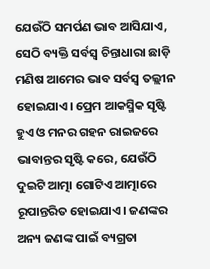ଯେଉଁଠି ସମର୍ପଣ ଭାବ ଆସିଯାଏ, ସେଠି ବ୍ୟକ୍ତି ସର୍ବସ୍ୱ ଚିନ୍ତାଧାରା ଛାଡ଼ି ମଣିଷ ଆମେର ଭାବ ସର୍ବସ୍ବ ତଲ୍ଲୀନ ହୋଇଯାଏ। ପ୍ରେମ ଆକସ୍ମିକ ସୃଷ୍ଟି ହୁଏ ଓ ମନର ଗହନ ରାଇଜରେ ଭାବାନ୍ତର ସୃଷ୍ଟି କରେ, ଯେଉଁଠି ଦୁଇଟି ଆତ୍ମା ଗୋଟିଏ ଆତ୍ମାରେ ରୂପାନ୍ତରିତ ହୋଇଯାଏ। ଜଣଙ୍କର ଅନ୍ୟ ଜଣଙ୍କ ପାଇଁ ବ୍ୟଗ୍ରତା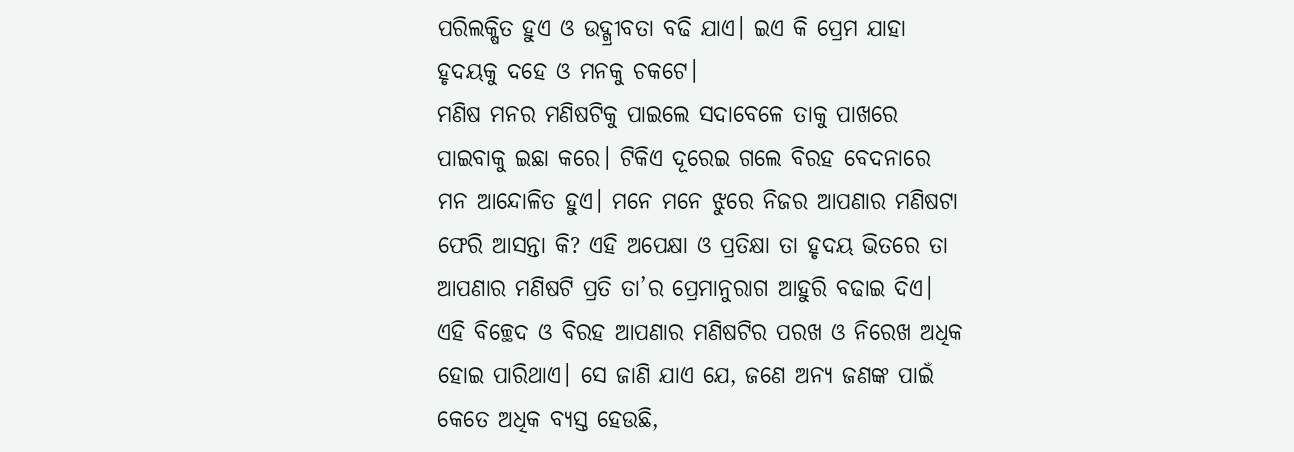ପରିଲକ୍ଷିତ ହୁଏ ଓ ଉଦ୍ଗ୍ରୀବତା ବଢି ଯାଏ। ଇଏ କି ପ୍ରେମ ଯାହା ହୃଦୟକୁ ଦହେ ଓ ମନକୁ ଚକଟେ।
ମଣିଷ ମନର ମଣିଷଟିକୁ ପାଇଲେ ସଦାବେଳେ ତାକୁ ପାଖରେ ପାଇବାକୁ ଇଛା କରେ। ଟିକିଏ ଦୂରେଇ ଗଲେ ବିରହ ବେଦନାରେ ମନ ଆନ୍ଦୋଳିତ ହୁଏ। ମନେ ମନେ ଝୁରେ ନିଜର ଆପଣାର ମଣିଷଟା ଫେରି ଆସନ୍ତା କି? ଏହି ଅପେକ୍ଷା ଓ ପ୍ରତିକ୍ଷା ତା ହୃଦୟ ଭିତରେ ତା ଆପଣାର ମଣିଷଟି ପ୍ରତି ତା’ର ପ୍ରେମାନୁରାଗ ଆହୁରି ବଢାଇ ଦିଏ। ଏହି ବିଚ୍ଛେଦ ଓ ବିରହ ଆପଣାର ମଣିଷଟିର ପରଖ ଓ ନିରେଖ ଅଧିକ ହୋଇ ପାରିଥାଏ। ସେ ଜାଣି ଯାଏ ଯେ, ଜଣେ ଅନ୍ୟ ଜଣଙ୍କ ପାଇଁ କେତେ ଅଧିକ ବ୍ୟସ୍ତ ହେଉଛି,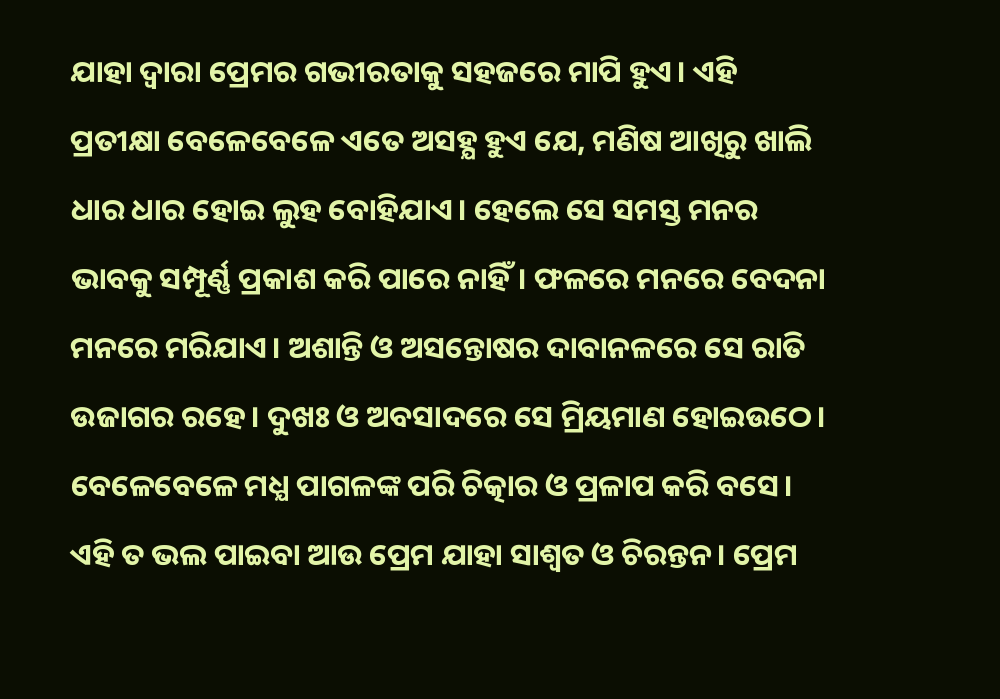ଯାହା ଦ୍ୱାରା ପ୍ରେମର ଗଭୀରତାକୁ ସହଜରେ ମାପି ହୁଏ। ଏହି ପ୍ରତୀକ୍ଷା ବେଳେବେଳେ ଏତେ ଅସହ୍ଯ ହୁଏ ଯେ, ମଣିଷ ଆଖିରୁ ଖାଲି ଧାର ଧାର ହୋଇ ଲୁହ ବୋହିଯାଏ। ହେଲେ ସେ ସମସ୍ତ ମନର ଭାବକୁ ସମ୍ପୂର୍ଣ୍ଣ ପ୍ରକାଶ କରି ପାରେ ନାହିଁ। ଫଳରେ ମନରେ ବେଦନା ମନରେ ମରିଯାଏ। ଅଶାନ୍ତି ଓ ଅସନ୍ତୋଷର ଦାବାନଳରେ ସେ ରାତି ଉଜାଗର ରହେ। ଦୁଖଃ ଓ ଅବସାଦରେ ସେ ମ୍ରିୟମାଣ ହୋଇଉଠେ। ବେଳେବେଳେ ମଧ୍ଯ ପାଗଳଙ୍କ ପରି ଚିତ୍କାର ଓ ପ୍ରଳାପ କରି ବସେ। ଏହି ତ ଭଲ ପାଇବା ଆଉ ପ୍ରେମ ଯାହା ସାଶ୍ୱତ ଓ ଚିରନ୍ତନ। ପ୍ରେମ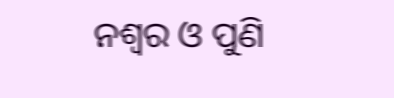ନଶ୍ଵର ଓ ପୁଣି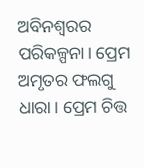ଅବିନଶ୍ଵରର ପରିକଳ୍ପନା। ପ୍ରେମ ଅମୃତର ଫଲଗୁ ଧାରା। ପ୍ରେମ ଚିତ୍ତ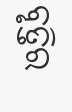ବୃତ୍ତିର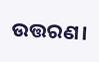ଉତ୍ତରଣ।